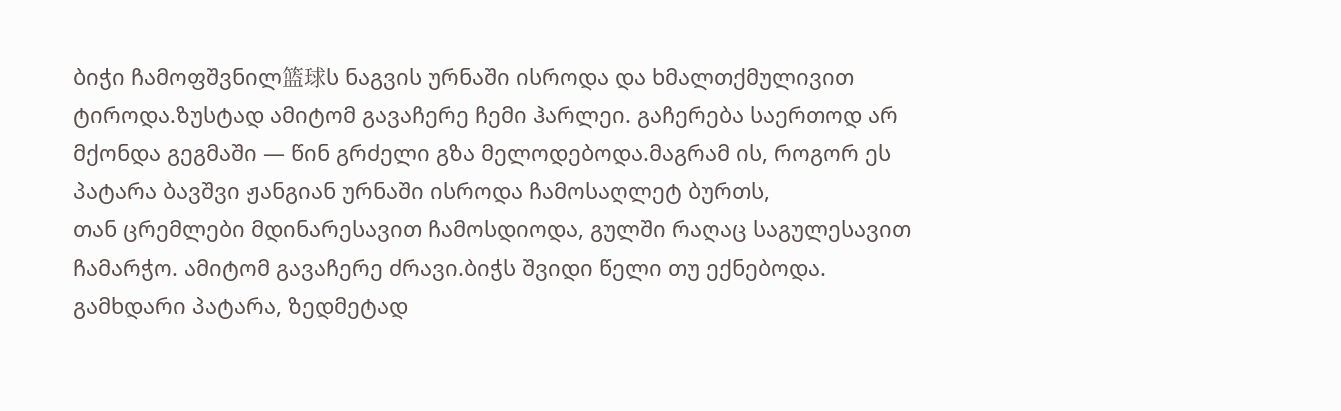ბიჭი ჩამოფშვნილ篮球ს ნაგვის ურნაში ისროდა და ხმალთქმულივით ტიროდა.ზუსტად ამიტომ გავაჩერე ჩემი ჰარლეი. გაჩერება საერთოდ არ მქონდა გეგმაში — წინ გრძელი გზა მელოდებოდა.მაგრამ ის, როგორ ეს პატარა ბავშვი ჟანგიან ურნაში ისროდა ჩამოსაღლეტ ბურთს,
თან ცრემლები მდინარესავით ჩამოსდიოდა, გულში რაღაც საგულესავით ჩამარჭო. ამიტომ გავაჩერე ძრავი.ბიჭს შვიდი წელი თუ ექნებოდა. გამხდარი პატარა, ზედმეტად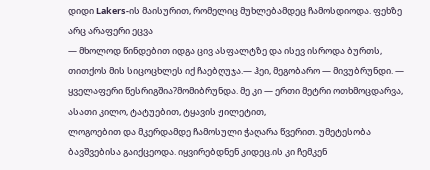დიდი Lakers-ის მაისურით, რომელიც მუხლებამდეც ჩამოსდიოდა. ფეხზე არც არაფერი ეცვა
— მხოლოდ წინდებით იდგა ცივ ასფალტზე და ისევ ისროდა ბურთს, თითქოს მის სიცოცხლეს იქ ჩაებღუჯა.— ჰეი, მეგობარო — მივუბრუნდი. — ყველაფერი წესრიგშია?მომიბრუნდა. მე კი — ერთი მეტრი ოთხმოცდარვა, ასათი კილო, ტატუებით, ტყავის ჟილეტით,
ლოგოებით და მკერდამდე ჩამოსული ჭაღარა წვერით. უმეტესობა ბავშვებისა გაიქცეოდა. იყვირებდნენ კიდეც.ის კი ჩემკენ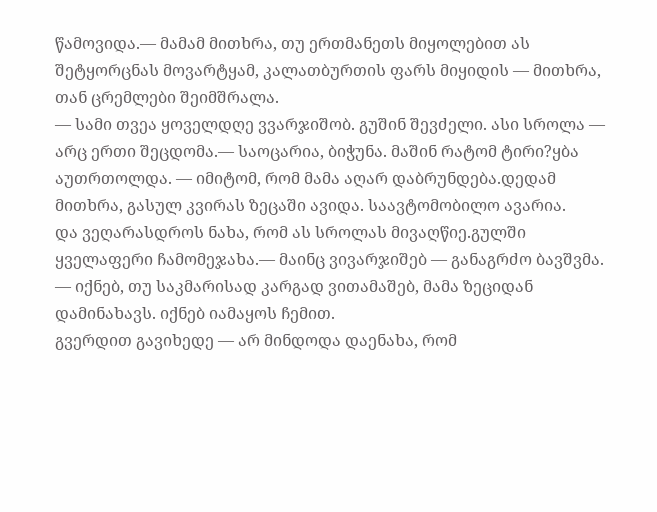წამოვიდა.— მამამ მითხრა, თუ ერთმანეთს მიყოლებით ას შეტყორცნას მოვარტყამ, კალათბურთის ფარს მიყიდის — მითხრა, თან ცრემლები შეიმშრალა.
— სამი თვეა ყოველდღე ვვარჯიშობ. გუშინ შევძელი. ასი სროლა — არც ერთი შეცდომა.— საოცარია, ბიჭუნა. მაშინ რატომ ტირი?ყბა აუთრთოლდა. — იმიტომ, რომ მამა აღარ დაბრუნდება.დედამ მითხრა, გასულ კვირას ზეცაში ავიდა. საავტომობილო ავარია.
და ვეღარასდროს ნახა, რომ ას სროლას მივაღწიე.გულში ყველაფერი ჩამომეჯახა.— მაინც ვივარჯიშებ — განაგრძო ბავშვმა. — იქნებ, თუ საკმარისად კარგად ვითამაშებ, მამა ზეციდან დამინახავს. იქნებ იამაყოს ჩემით.
გვერდით გავიხედე — არ მინდოდა დაენახა, რომ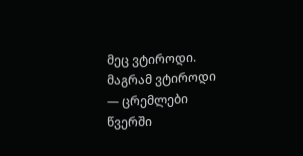მეც ვტიროდი. მაგრამ ვტიროდი — ცრემლები წვერში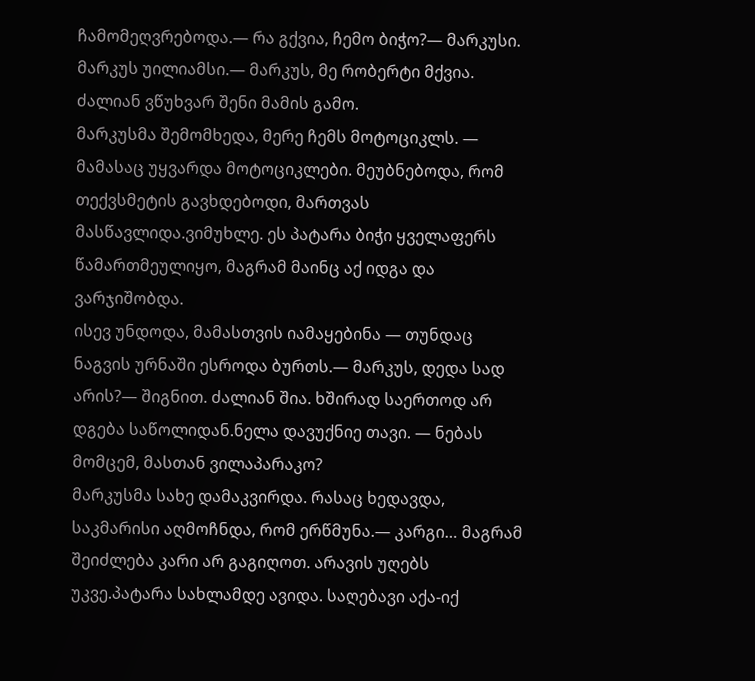ჩამომეღვრებოდა.— რა გქვია, ჩემო ბიჭო?— მარკუსი. მარკუს უილიამსი.— მარკუს, მე რობერტი მქვია. ძალიან ვწუხვარ შენი მამის გამო.
მარკუსმა შემომხედა, მერე ჩემს მოტოციკლს. — მამასაც უყვარდა მოტოციკლები. მეუბნებოდა, რომ თექვსმეტის გავხდებოდი, მართვას მასწავლიდა.ვიმუხლე. ეს პატარა ბიჭი ყველაფერს წამართმეულიყო, მაგრამ მაინც აქ იდგა და ვარჯიშობდა.
ისევ უნდოდა, მამასთვის იამაყებინა — თუნდაც ნაგვის ურნაში ესროდა ბურთს.— მარკუს, დედა სად არის?— შიგნით. ძალიან შია. ხშირად საერთოდ არ დგება საწოლიდან.ნელა დავუქნიე თავი. — ნებას მომცემ, მასთან ვილაპარაკო?
მარკუსმა სახე დამაკვირდა. რასაც ხედავდა, საკმარისი აღმოჩნდა, რომ ერწმუნა.— კარგი… მაგრამ შეიძლება კარი არ გაგიღოთ. არავის უღებს უკვე.პატარა სახლამდე ავიდა. საღებავი აქა-იქ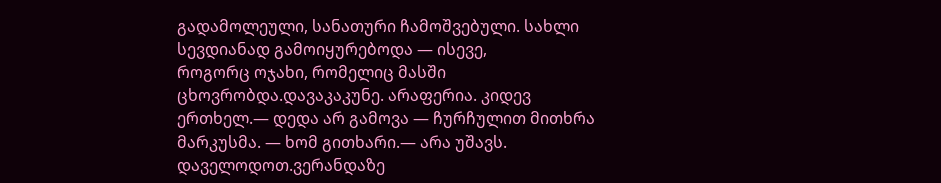გადამოლეული, სანათური ჩამოშვებული. სახლი სევდიანად გამოიყურებოდა — ისევე,
როგორც ოჯახი, რომელიც მასში ცხოვრობდა.დავაკაკუნე. არაფერია. კიდევ ერთხელ.— დედა არ გამოვა — ჩურჩულით მითხრა მარკუსმა. — ხომ გითხარი.— არა უშავს. დაველოდოთ.ვერანდაზე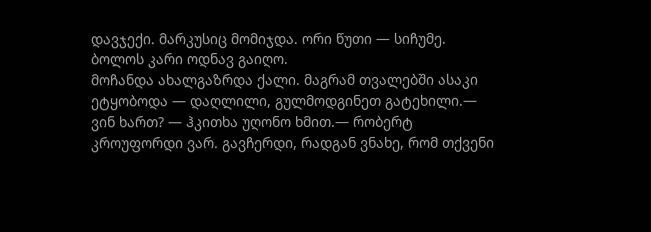დავჯექი. მარკუსიც მომიჯდა. ორი წუთი — სიჩუმე. ბოლოს კარი ოდნავ გაიღო.
მოჩანდა ახალგაზრდა ქალი. მაგრამ თვალებში ასაკი ეტყობოდა — დაღლილი, გულმოდგინეთ გატეხილი.— ვინ ხართ? — ჰკითხა უღონო ხმით.— რობერტ კროუფორდი ვარ. გავჩერდი, რადგან ვნახე, რომ თქვენი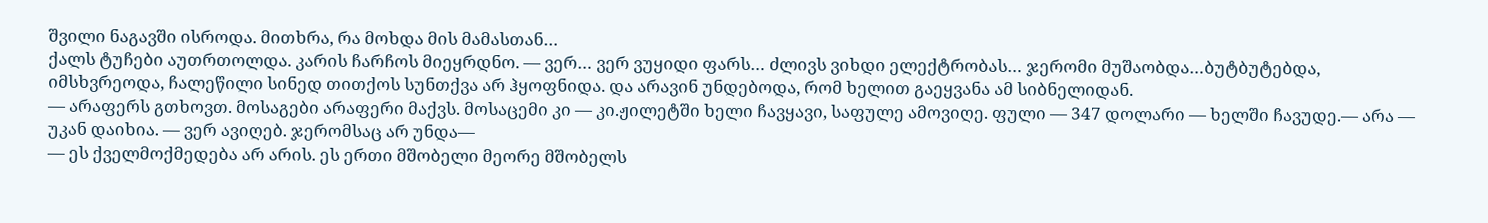შვილი ნაგავში ისროდა. მითხრა, რა მოხდა მის მამასთან…
ქალს ტუჩები აუთრთოლდა. კარის ჩარჩოს მიეყრდნო. — ვერ… ვერ ვუყიდი ფარს… ძლივს ვიხდი ელექტრობას… ჯერომი მუშაობდა…ბუტბუტებდა, იმსხვრეოდა, ჩალეწილი სინედ თითქოს სუნთქვა არ ჰყოფნიდა. და არავინ უნდებოდა, რომ ხელით გაეყვანა ამ სიბნელიდან.
— არაფერს გთხოვთ. მოსაგები არაფერი მაქვს. მოსაცემი კი — კი.ჟილეტში ხელი ჩავყავი, საფულე ამოვიღე. ფული — 347 დოლარი — ხელში ჩავუდე.— არა — უკან დაიხია. — ვერ ავიღებ. ჯერომსაც არ უნდა—
— ეს ქველმოქმედება არ არის. ეს ერთი მშობელი მეორე მშობელს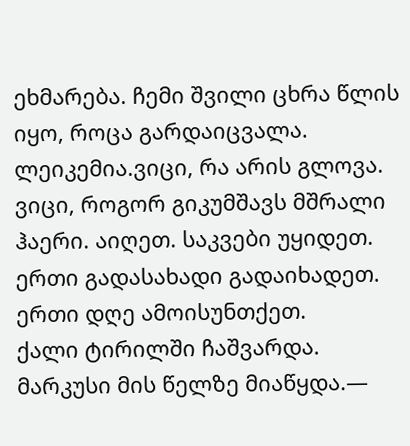ეხმარება. ჩემი შვილი ცხრა წლის იყო, როცა გარდაიცვალა. ლეიკემია.ვიცი, რა არის გლოვა. ვიცი, როგორ გიკუმშავს მშრალი ჰაერი. აიღეთ. საკვები უყიდეთ. ერთი გადასახადი გადაიხადეთ. ერთი დღე ამოისუნთქეთ.
ქალი ტირილში ჩაშვარდა. მარკუსი მის წელზე მიაწყდა.—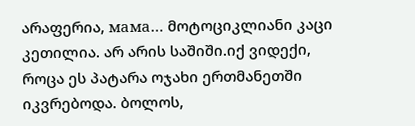არაფერია, мама… მოტოციკლიანი კაცი კეთილია. არ არის საშიში.იქ ვიდექი, როცა ეს პატარა ოჯახი ერთმანეთში იკვრებოდა. ბოლოს,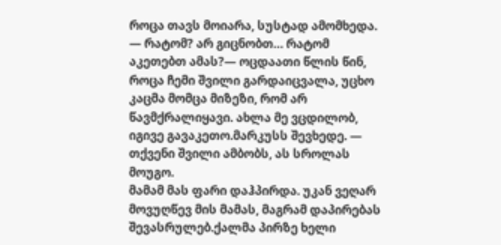როცა თავს მოიარა, სუსტად ამომხედა.
— რატომ? არ გიცნობთ… რატომ აკეთებთ ამას?— ოცდაათი წლის წინ, როცა ჩემი შვილი გარდაიცვალა, უცხო კაცმა მომცა მიზეზი, რომ არ წავმქრალიყავი. ახლა მე ვცდილობ, იგივე გავაკეთო.მარკუსს შევხედე. — თქვენი შვილი ამბობს, ას სროლას მოუგო.
მამამ მას ფარი დაჰპირდა. უკან ვეღარ მოვუღწევ მის მამას, მაგრამ დაპირებას შევასრულებ.ქალმა პირზე ხელი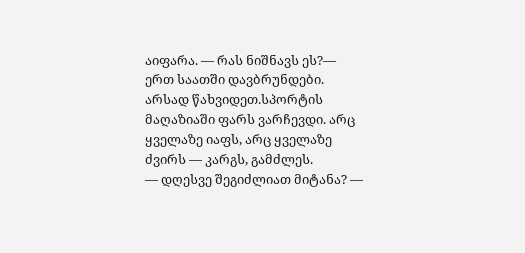აიფარა. — რას ნიშნავს ეს?— ერთ საათში დავბრუნდები. არსად წახვიდეთ.სპორტის მაღაზიაში ფარს ვარჩევდი. არც ყველაზე იაფს, არც ყველაზე ძვირს — კარგს, გამძლეს.
— დღესვე შეგიძლიათ მიტანა? —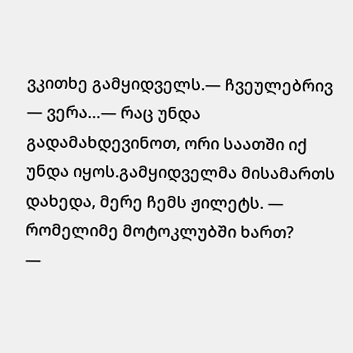ვკითხე გამყიდველს.— ჩვეულებრივ — ვერა…— რაც უნდა გადამახდევინოთ, ორი საათში იქ უნდა იყოს.გამყიდველმა მისამართს დახედა, მერე ჩემს ჟილეტს. — რომელიმე მოტოკლუბში ხართ?
—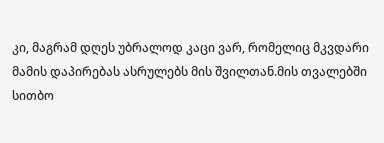კი, მაგრამ დღეს უბრალოდ კაცი ვარ, რომელიც მკვდარი მამის დაპირებას ასრულებს მის შვილთან.მის თვალებში სითბო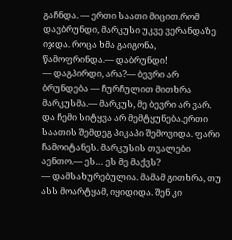გაჩნდა. — ერთი საათი მიცით.რომ დავბრუნდი, მარკუსი უკვე ვერანდაზე იჯდა. როცა ხმა გაიგონა, წამოფრინდა.— დაბრუნდი!
— დაგპირდი, არა?— ბევრი არ ბრუნდება — ჩურჩულით მითხრა მარკუსმა.— მარკუს, მე ბევრი არ ვარ. და ჩემი სიტყვა არ მემტყუნება.ერთი საათის შემდეგ პიკაპი შემოვიდა. ფარი ჩამოიტანეს. მარკუსის თვალები აენთო.— ეს… ეს მე მაქვს?
— დამსახურებულია. მამამ გითხრა, თუ ასს მოარტყამ, იყიდიდა. შენ კი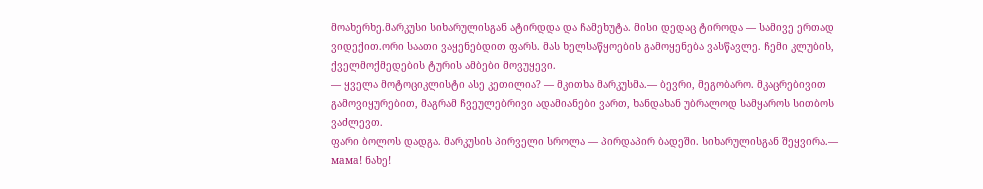მოახერხე.მარკუსი სიხარულისგან ატირდდა და ჩამეხუტა. მისი დედაც ტიროდა — სამივე ერთად ვიდექით.ორი საათი ვაყენებდით ფარს. მას ხელსაწყოების გამოყენება ვასწავლე. ჩემი კლუბის, ქველმოქმედების ტურის ამბები მოვუყევი.
— ყველა მოტოციკლისტი ასე კეთილია? — მკითხა მარკუსმა.— ბევრი, მეგობარო. მკაცრებივით გამოვიყურებით, მაგრამ ჩვეულებრივი ადამიანები ვართ, ხანდახან უბრალოდ სამყაროს სითბოს ვაძლევთ.
ფარი ბოლოს დადგა. მარკუსის პირველი სროლა — პირდაპირ ბადეში. სიხარულისგან შეყვირა.— мама! ნახე!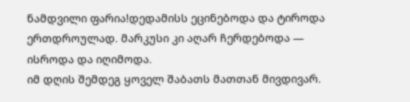ნამდვილი ფარია!დედამისს ეცინებოდა და ტიროდა ერთდროულად. მარკუსი კი აღარ ჩერდებოდა — ისროდა და იღიმოდა.
იმ დღის შემდეგ ყოველ შაბათს მათთან მივდივარ.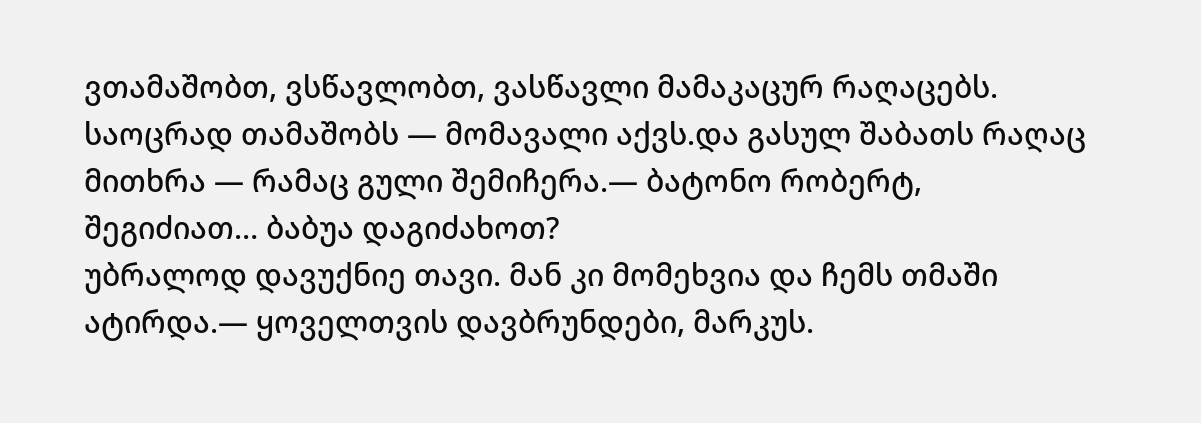ვთამაშობთ, ვსწავლობთ, ვასწავლი მამაკაცურ რაღაცებს. საოცრად თამაშობს — მომავალი აქვს.და გასულ შაბათს რაღაც მითხრა — რამაც გული შემიჩერა.— ბატონო რობერტ, შეგიძიათ… ბაბუა დაგიძახოთ?
უბრალოდ დავუქნიე თავი. მან კი მომეხვია და ჩემს თმაში ატირდა.— ყოველთვის დავბრუნდები, მარკუს.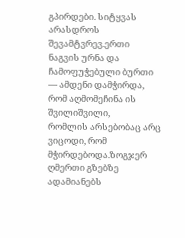გპირდები. სიტყვას არასდროს შევამტვრევ.ერთი ნაგვის ურნა და ჩამოფუჭებული ბურთი — ამდენი დამჭირდა, რომ აღმომეჩინა ის შვილიშვილი,
რომლის არსებობაც არც ვიცოდი, რომ მჭირდებოდა.ზოგჯერ ღმერთი გზებზე ადამიანებს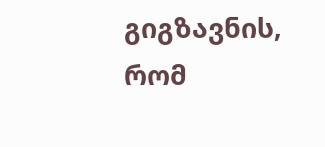გიგზავნის, რომ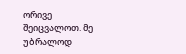ორივე შეიცვალოთ. მე უბრალოდ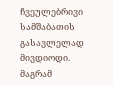ჩვეულებრივი სამშაბათის გასავლელად მივდიოდი. მაგრამ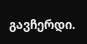გავჩერდი.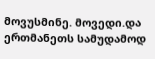მოვუსმინე. მოვედი.და ერთმანეთს სამუდამოდ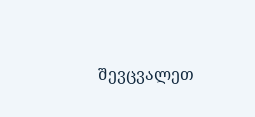შევცვალეთ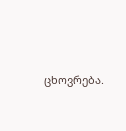ცხოვრება.